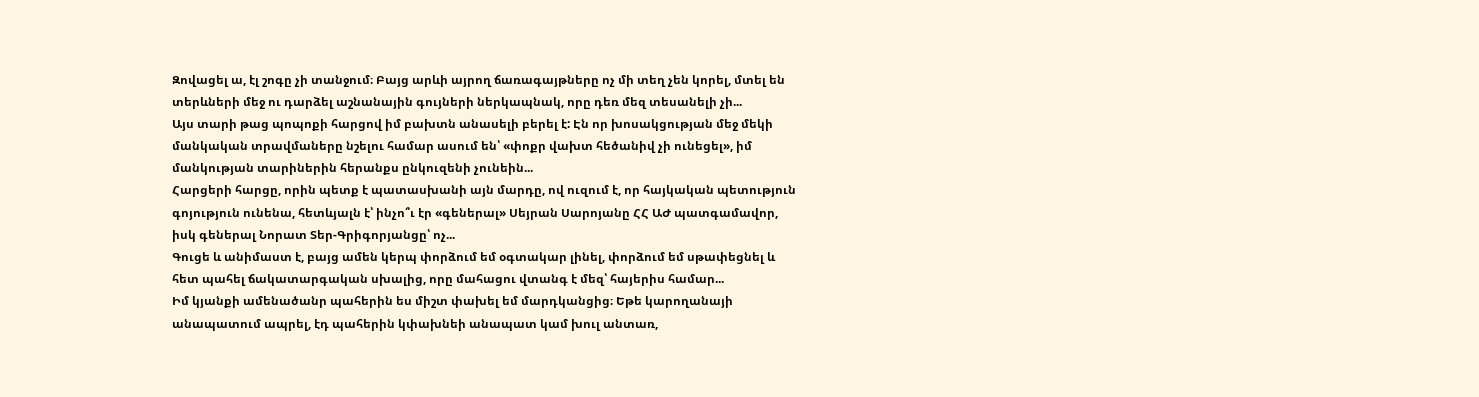Զովացել ա, էլ շոգը չի տանջում։ Բայց արևի այրող ճառագայթները ոչ մի տեղ չեն կորել, մտել են տերևների մեջ ու դարձել աշնանային գույների ներկապնակ, որը դեռ մեզ տեսանելի չի...
Այս տարի թաց պոպոքի հարցով իմ բախտն անասելի բերել է: Էն որ խոսակցության մեջ մեկի մանկական տրավմաները նշելու համար ասում են՝ «փոքր վախտ հեծանիվ չի ունեցել», իմ մանկության տարիներին հերանքս ընկուզենի չունեին...
Հարցերի հարցը, որին պետք է պատասխանի այն մարդը, ով ուզում է, որ հայկական պետություն գոյություն ունենա, հետևյալն է՝ ինչո՞ւ էր «գեներալ» Սեյրան Սարոյանը ՀՀ ԱԺ պատգամավոր, իսկ գեներալ Նորատ Տեր-Գրիգորյանցը՝ ոչ...
Գուցե և անիմաստ է, բայց ամեն կերպ փորձում եմ օգտակար լինել, փորձում եմ սթափեցնել և հետ պահել ճակատարգական սխալից, որը մահացու վտանգ է մեզ՝ հայերիս համար...
Իմ կյանքի ամենածանր պահերին ես միշտ փախել եմ մարդկանցից։ Եթե կարողանայի անապատում ապրել, էդ պահերին կփախնեի անապատ կամ խուլ անտառ,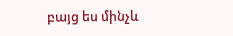բայց ես մինչև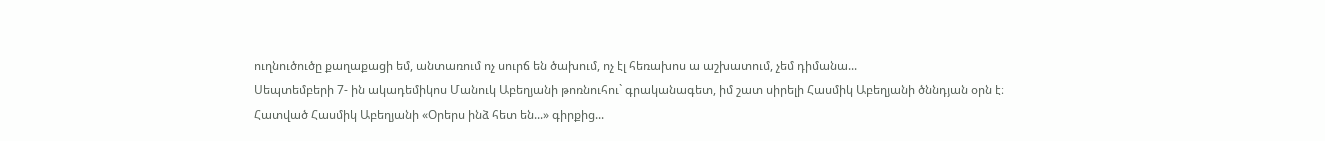ուղնուծուծը քաղաքացի եմ, անտառում ոչ սուրճ են ծախում, ոչ էլ հեռախոս ա աշխատում, չեմ դիմանա...
Սեպտեմբերի 7- ին ակադեմիկոս Մանուկ Աբեղյանի թոռնուհու` գրականագետ, իմ շատ սիրելի Հասմիկ Աբեղյանի ծննդյան օրն է։
Հատված Հասմիկ Աբեղյանի «Օրերս ինձ հետ են...» գիրքից...